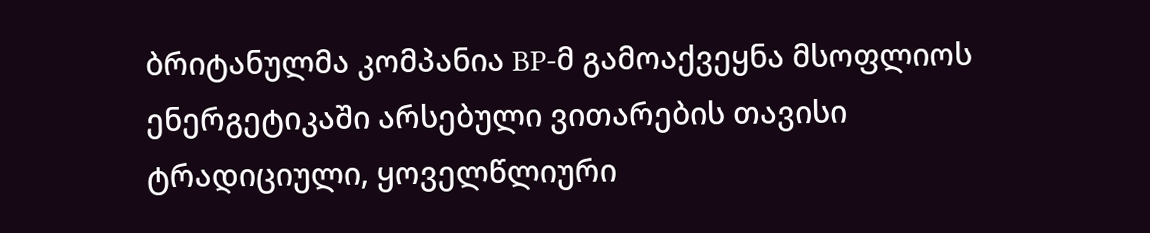ბრიტანულმა კომპანია BP-მ გამოაქვეყნა მსოფლიოს ენერგეტიკაში არსებული ვითარების თავისი ტრადიციული, ყოველწლიური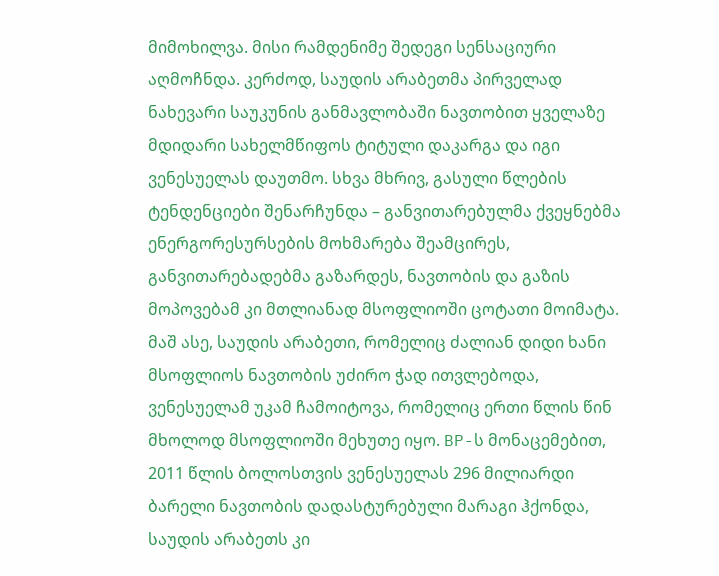მიმოხილვა. მისი რამდენიმე შედეგი სენსაციური აღმოჩნდა. კერძოდ, საუდის არაბეთმა პირველად ნახევარი საუკუნის განმავლობაში ნავთობით ყველაზე მდიდარი სახელმწიფოს ტიტული დაკარგა და იგი ვენესუელას დაუთმო. სხვა მხრივ, გასული წლების ტენდენციები შენარჩუნდა – განვითარებულმა ქვეყნებმა ენერგორესურსების მოხმარება შეამცირეს, განვითარებადებმა გაზარდეს, ნავთობის და გაზის მოპოვებამ კი მთლიანად მსოფლიოში ცოტათი მოიმატა.
მაშ ასე, საუდის არაბეთი, რომელიც ძალიან დიდი ხანი მსოფლიოს ნავთობის უძირო ჭად ითვლებოდა, ვენესუელამ უკამ ჩამოიტოვა, რომელიც ერთი წლის წინ მხოლოდ მსოფლიოში მეხუთე იყო. BP-ს მონაცემებით, 2011 წლის ბოლოსთვის ვენესუელას 296 მილიარდი ბარელი ნავთობის დადასტურებული მარაგი ჰქონდა, საუდის არაბეთს კი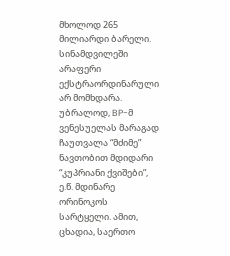მხოლოდ 265 მილიარდი ბარელი.
სინამდვილეში არაფერი ექსტრაორდინარული არ მომხდარა. უბრალოდ, BP-მ ვენესუელას მარაგად ჩაუთვალა “მძიმე” ნავთობით მდიდარი “კუპრიანი ქვიშები”, ე.წ. მდინარე ორინოკოს სარტყელი. ამით, ცხადია, საერთო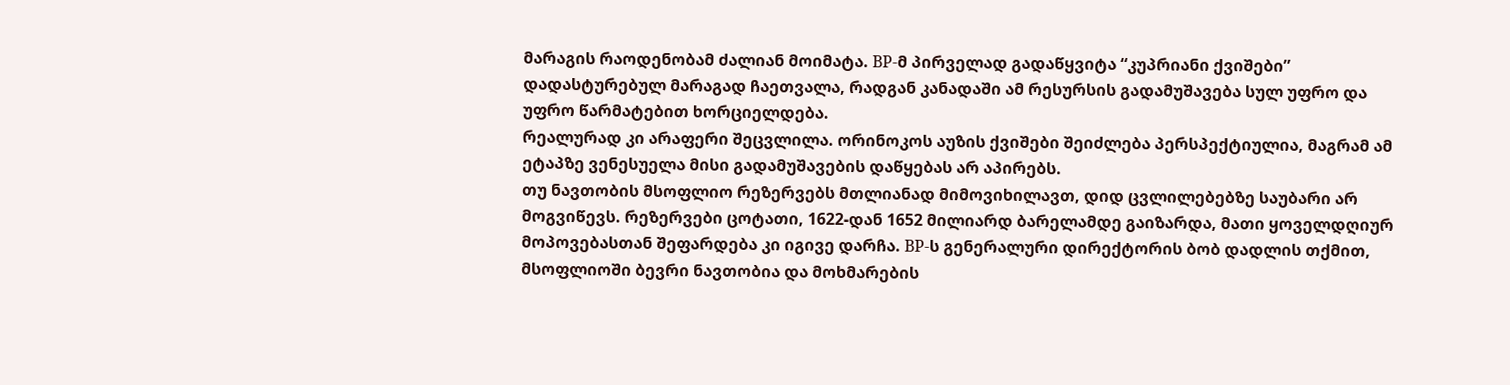მარაგის რაოდენობამ ძალიან მოიმატა. BP-მ პირველად გადაწყვიტა “კუპრიანი ქვიშები” დადასტურებულ მარაგად ჩაეთვალა, რადგან კანადაში ამ რესურსის გადამუშავება სულ უფრო და უფრო წარმატებით ხორციელდება.
რეალურად კი არაფერი შეცვლილა. ორინოკოს აუზის ქვიშები შეიძლება პერსპექტიულია, მაგრამ ამ ეტაპზე ვენესუელა მისი გადამუშავების დაწყებას არ აპირებს.
თუ ნავთობის მსოფლიო რეზერვებს მთლიანად მიმოვიხილავთ, დიდ ცვლილებებზე საუბარი არ მოგვიწევს. რეზერვები ცოტათი, 1622-დან 1652 მილიარდ ბარელამდე გაიზარდა, მათი ყოველდღიურ მოპოვებასთან შეფარდება კი იგივე დარჩა. BP-ს გენერალური დირექტორის ბობ დადლის თქმით, მსოფლიოში ბევრი ნავთობია და მოხმარების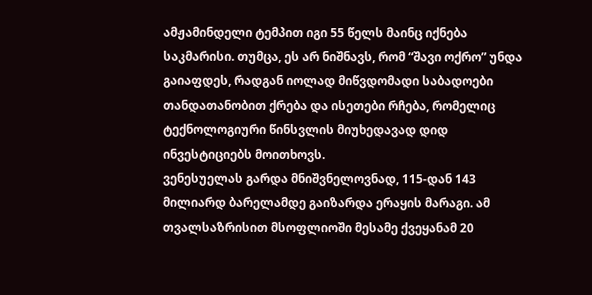ამჟამინდელი ტემპით იგი 55 წელს მაინც იქნება საკმარისი. თუმცა, ეს არ ნიშნავს, რომ “შავი ოქრო” უნდა გაიაფდეს, რადგან იოლად მიწვდომადი საბადოები თანდათანობით ქრება და ისეთები რჩება, რომელიც ტექნოლოგიური წინსვლის მიუხედავად დიდ ინვესტიციებს მოითხოვს.
ვენესუელას გარდა მნიშვნელოვნად, 115-დან 143 მილიარდ ბარელამდე გაიზარდა ერაყის მარაგი. ამ თვალსაზრისით მსოფლიოში მესამე ქვეყანამ 20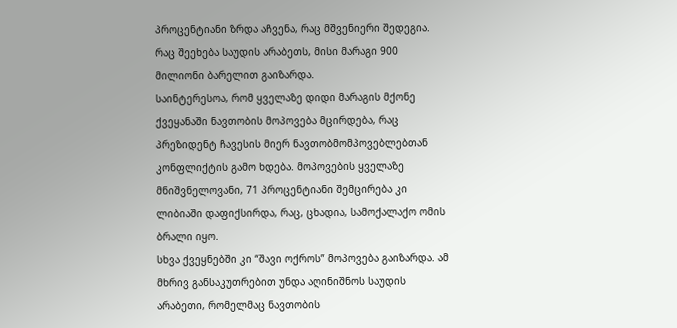პროცენტიანი ზრდა აჩვენა, რაც მშვენიერი შედეგია. რაც შეეხება საუდის არაბეთს, მისი მარაგი 900 მილიონი ბარელით გაიზარდა.
საინტერესოა, რომ ყველაზე დიდი მარაგის მქონე ქვეყანაში ნავთობის მოპოვება მცირდება, რაც პრეზიდენტ ჩავესის მიერ ნავთობმომპოვებლებთან კონფლიქტის გამო ხდება. მოპოვების ყველაზე მნიშვნელოვანი, 71 პროცენტიანი შემცირება კი ლიბიაში დაფიქსირდა, რაც, ცხადია, სამოქალაქო ომის ბრალი იყო.
სხვა ქვეყნებში კი “შავი ოქროს” მოპოვება გაიზარდა. ამ მხრივ განსაკუთრებით უნდა აღინიშნოს საუდის არაბეთი, რომელმაც ნავთობის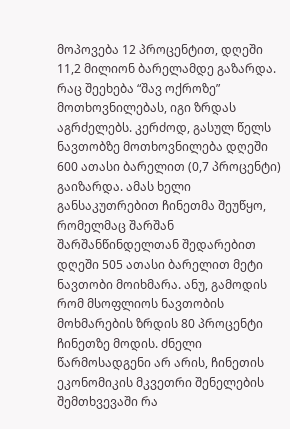მოპოვება 12 პროცენტით, დღეში 11,2 მილიონ ბარელამდე გაზარდა.
რაც შეეხება “შავ ოქროზე” მოთხოვნილებას, იგი ზრდას აგრძელებს. კერძოდ, გასულ წელს ნავთობზე მოთხოვნილება დღეში 600 ათასი ბარელით (0,7 პროცენტი) გაიზარდა. ამას ხელი განსაკუთრებით ჩინეთმა შეუწყო, რომელმაც შარშან შარშანწინდელთან შედარებით დღეში 505 ათასი ბარელით მეტი ნავთობი მოიხმარა. ანუ, გამოდის რომ მსოფლიოს ნავთობის მოხმარების ზრდის 80 პროცენტი ჩინეთზე მოდის. ძნელი წარმოსადგენი არ არის, ჩინეთის ეკონომიკის მკვეთრი შენელების შემთხვევაში რა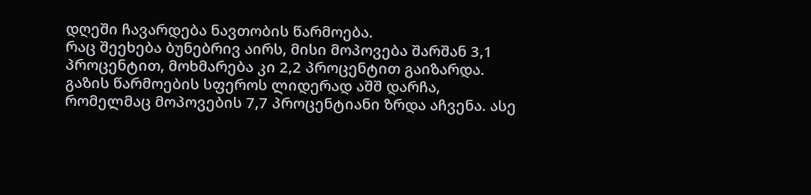დღეში ჩავარდება ნავთობის წარმოება.
რაც შეეხება ბუნებრივ აირს, მისი მოპოვება შარშან 3,1 პროცენტით, მოხმარება კი 2,2 პროცენტით გაიზარდა. გაზის წარმოების სფეროს ლიდერად აშშ დარჩა, რომელმაც მოპოვების 7,7 პროცენტიანი ზრდა აჩვენა. ასე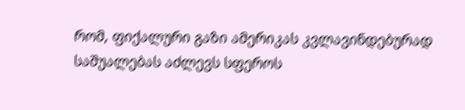რომ, ფიქალური გაზი ამერიკას კვლავინდებურად საშუალებას აძლევს სფეროს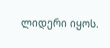ლიდერი იყოს.